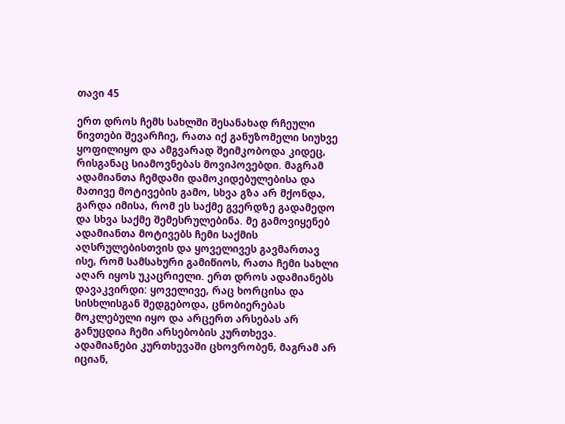თავი 45

ერთ დროს ჩემს სახლში შესანახად რჩეული ნივთები შევარჩიე, რათა იქ განუზომელი სიუხვე ყოფილიყო და ამგვარად შეიმკობოდა კიდეც, რისგანაც სიამოვნებას მოვიპოვებდი. მაგრამ ადამიანთა ჩემდამი დამოკიდებულებისა და მათივე მოტივების გამო, სხვა გზა არ მქონდა, გარდა იმისა, რომ ეს საქმე გვერდზე გადამედო და სხვა საქმე შემესრულებინა. მე გამოვიყენებ ადამიანთა მოტივებს ჩემი საქმის აღსრულებისთვის და ყოველივეს გავმართავ ისე, რომ სამსახური გამიწიოს, რათა ჩემი სახლი აღარ იყოს უკაცრიელი. ერთ დროს ადამიანებს დავაკვირდი: ყოველივე, რაც ხორცისა და სისხლისგან შედგებოდა, ცნობიერებას მოკლებული იყო და არცერთ არსებას არ განუცდია ჩემი არსებობის კურთხევა. ადამიანები კურთხევაში ცხოვრობენ, მაგრამ არ იციან,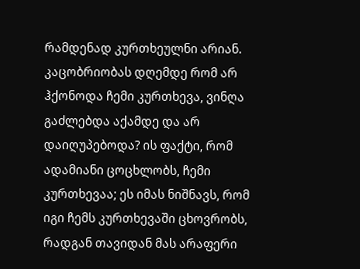რამდენად კურთხეულნი არიან. კაცობრიობას დღემდე რომ არ ჰქონოდა ჩემი კურთხევა, ვინღა გაძლებდა აქამდე და არ დაიღუპებოდა? ის ფაქტი, რომ ადამიანი ცოცხლობს, ჩემი კურთხევაა; ეს იმას ნიშნავს, რომ იგი ჩემს კურთხევაში ცხოვრობს, რადგან თავიდან მას არაფერი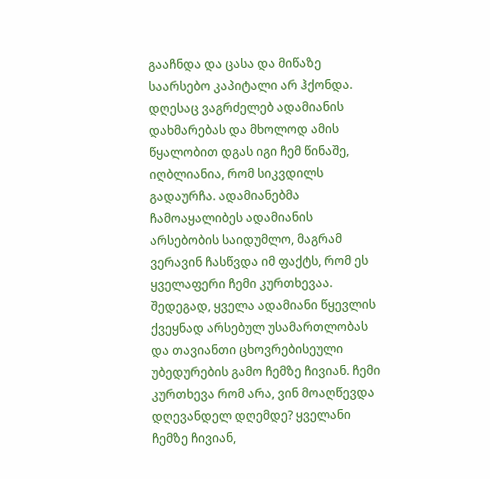გააჩნდა და ცასა და მიწაზე საარსებო კაპიტალი არ ჰქონდა. დღესაც ვაგრძელებ ადამიანის დახმარებას და მხოლოდ ამის წყალობით დგას იგი ჩემ წინაშე, იღბლიანია, რომ სიკვდილს გადაურჩა. ადამიანებმა ჩამოაყალიბეს ადამიანის არსებობის საიდუმლო, მაგრამ ვერავინ ჩასწვდა იმ ფაქტს, რომ ეს ყველაფერი ჩემი კურთხევაა. შედეგად, ყველა ადამიანი წყევლის ქვეყნად არსებულ უსამართლობას და თავიანთი ცხოვრებისეული უბედურების გამო ჩემზე ჩივიან. ჩემი კურთხევა რომ არა, ვინ მოაღწევდა დღევანდელ დღემდე? ყველანი ჩემზე ჩივიან,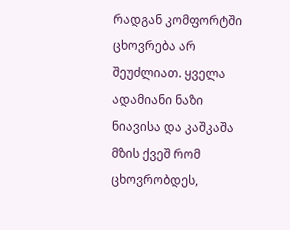რადგან კომფორტში ცხოვრება არ შეუძლიათ. ყველა ადამიანი ნაზი ნიავისა და კაშკაშა მზის ქვეშ რომ ცხოვრობდეს,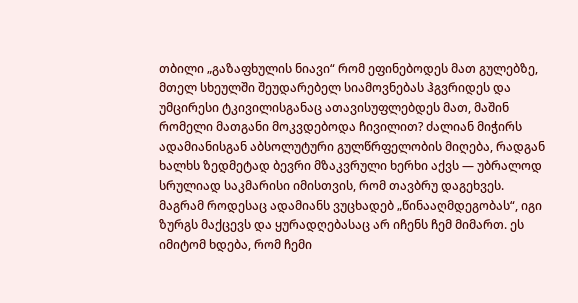თბილი „გაზაფხულის ნიავი“ რომ ეფინებოდეს მათ გულებზე, მთელ სხეულში შეუდარებელ სიამოვნებას ჰგვრიდეს და უმცირესი ტკივილისგანაც ათავისუფლებდეს მათ, მაშინ რომელი მათგანი მოკვდებოდა ჩივილით? ძალიან მიჭირს ადამიანისგან აბსოლუტური გულწრფელობის მიღება, რადგან ხალხს ზედმეტად ბევრი მზაკვრული ხერხი აქვს — უბრალოდ სრულიად საკმარისი იმისთვის, რომ თავბრუ დაგეხვეს. მაგრამ როდესაც ადამიანს ვუცხადებ „წინააღმდეგობას“, იგი ზურგს მაქცევს და ყურადღებასაც არ იჩენს ჩემ მიმართ. ეს იმიტომ ხდება, რომ ჩემი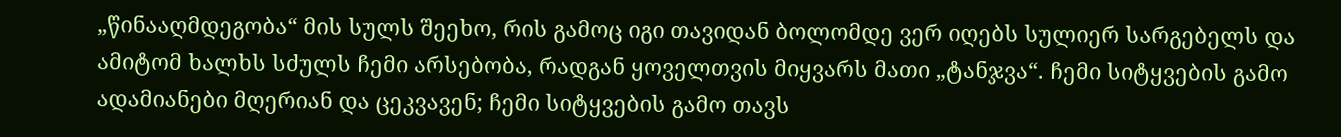„წინააღმდეგობა“ მის სულს შეეხო, რის გამოც იგი თავიდან ბოლომდე ვერ იღებს სულიერ სარგებელს და ამიტომ ხალხს სძულს ჩემი არსებობა, რადგან ყოველთვის მიყვარს მათი „ტანჯვა“. ჩემი სიტყვების გამო ადამიანები მღერიან და ცეკვავენ; ჩემი სიტყვების გამო თავს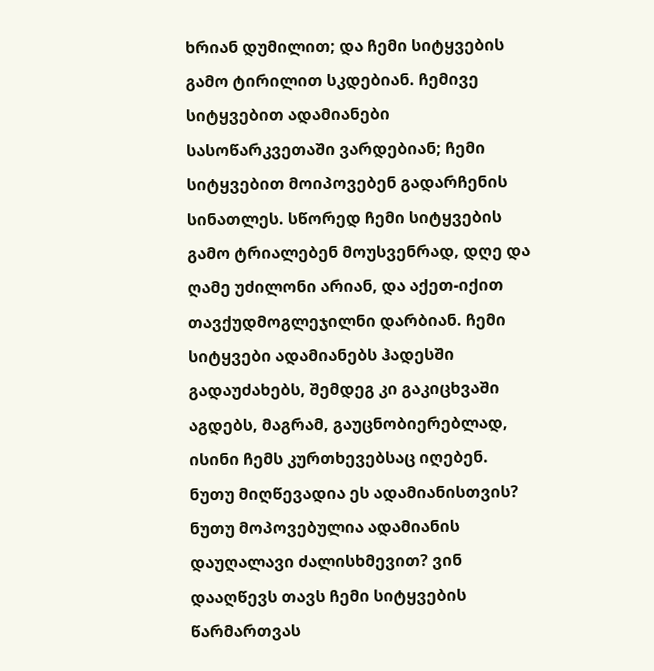ხრიან დუმილით; და ჩემი სიტყვების გამო ტირილით სკდებიან. ჩემივე სიტყვებით ადამიანები სასოწარკვეთაში ვარდებიან; ჩემი სიტყვებით მოიპოვებენ გადარჩენის სინათლეს. სწორედ ჩემი სიტყვების გამო ტრიალებენ მოუსვენრად, დღე და ღამე უძილონი არიან, და აქეთ-იქით თავქუდმოგლეჯილნი დარბიან. ჩემი სიტყვები ადამიანებს ჰადესში გადაუძახებს, შემდეგ კი გაკიცხვაში აგდებს, მაგრამ, გაუცნობიერებლად, ისინი ჩემს კურთხევებსაც იღებენ. ნუთუ მიღწევადია ეს ადამიანისთვის? ნუთუ მოპოვებულია ადამიანის დაუღალავი ძალისხმევით? ვინ დააღწევს თავს ჩემი სიტყვების წარმართვას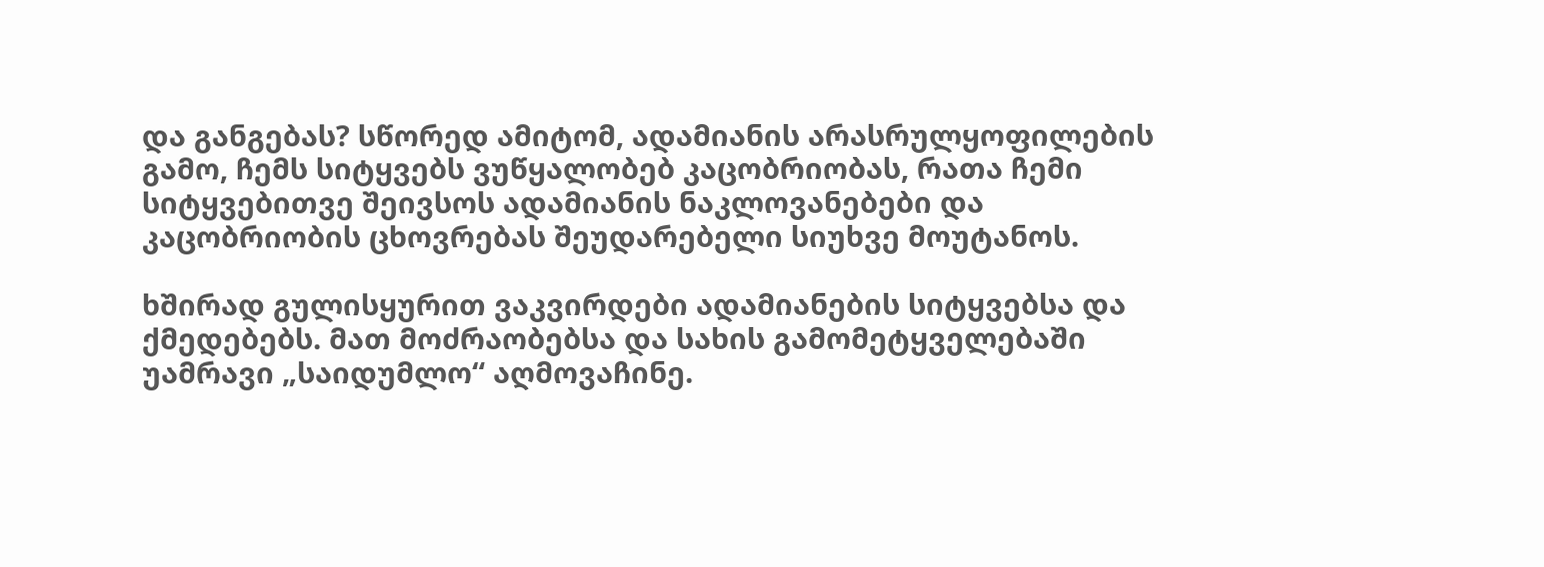და განგებას? სწორედ ამიტომ, ადამიანის არასრულყოფილების გამო, ჩემს სიტყვებს ვუწყალობებ კაცობრიობას, რათა ჩემი სიტყვებითვე შეივსოს ადამიანის ნაკლოვანებები და კაცობრიობის ცხოვრებას შეუდარებელი სიუხვე მოუტანოს.

ხშირად გულისყურით ვაკვირდები ადამიანების სიტყვებსა და ქმედებებს. მათ მოძრაობებსა და სახის გამომეტყველებაში უამრავი „საიდუმლო“ აღმოვაჩინე.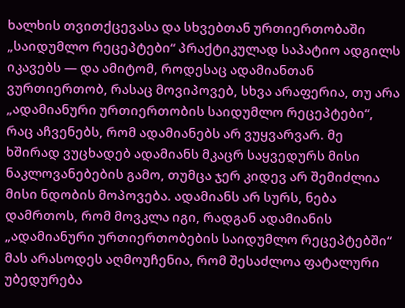ხალხის თვითქცევასა და სხვებთან ურთიერთობაში „საიდუმლო რეცეპტები“ პრაქტიკულად საპატიო ადგილს იკავებს — და ამიტომ, როდესაც ადამიანთან ვურთიერთობ, რასაც მოვიპოვებ, სხვა არაფერია, თუ არა „ადამიანური ურთიერთობის საიდუმლო რეცეპტები“, რაც აჩვენებს, რომ ადამიანებს არ ვუყვარვარ. მე ხშირად ვუცხადებ ადამიანს მკაცრ საყვედურს მისი ნაკლოვანებების გამო, თუმცა ჯერ კიდევ არ შემიძლია მისი ნდობის მოპოვება. ადამიანს არ სურს, ნება დამრთოს, რომ მოვკლა იგი, რადგან ადამიანის „ადამიანური ურთიერთობების საიდუმლო რეცეპტებში“ მას არასოდეს აღმოუჩენია, რომ შესაძლოა ფატალური უბედურება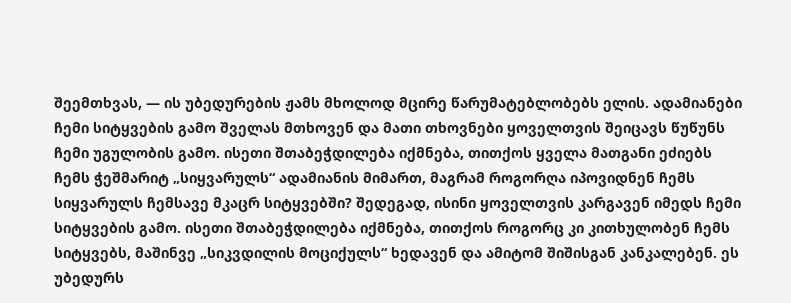შეემთხვას, — ის უბედურების ჟამს მხოლოდ მცირე წარუმატებლობებს ელის. ადამიანები ჩემი სიტყვების გამო შველას მთხოვენ და მათი თხოვნები ყოველთვის შეიცავს წუწუნს ჩემი უგულობის გამო. ისეთი შთაბეჭდილება იქმნება, თითქოს ყველა მათგანი ეძიებს ჩემს ჭეშმარიტ „სიყვარულს“ ადამიანის მიმართ, მაგრამ როგორღა იპოვიდნენ ჩემს სიყვარულს ჩემსავე მკაცრ სიტყვებში? შედეგად, ისინი ყოველთვის კარგავენ იმედს ჩემი სიტყვების გამო. ისეთი შთაბეჭდილება იქმნება, თითქოს როგორც კი კითხულობენ ჩემს სიტყვებს, მაშინვე „სიკვდილის მოციქულს“ ხედავენ და ამიტომ შიშისგან კანკალებენ. ეს უბედურს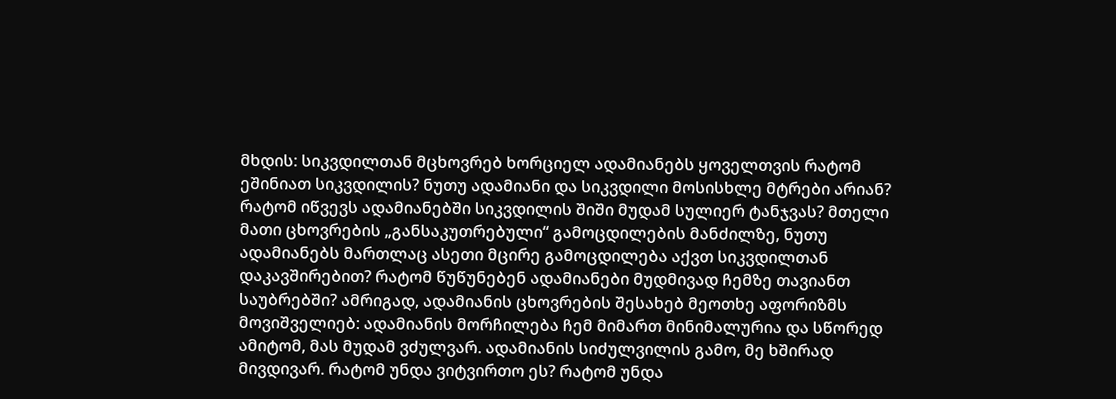მხდის: სიკვდილთან მცხოვრებ ხორციელ ადამიანებს ყოველთვის რატომ ეშინიათ სიკვდილის? ნუთუ ადამიანი და სიკვდილი მოსისხლე მტრები არიან? რატომ იწვევს ადამიანებში სიკვდილის შიში მუდამ სულიერ ტანჯვას? მთელი მათი ცხოვრების „განსაკუთრებული“ გამოცდილების მანძილზე, ნუთუ ადამიანებს მართლაც ასეთი მცირე გამოცდილება აქვთ სიკვდილთან დაკავშირებით? რატომ წუწუნებენ ადამიანები მუდმივად ჩემზე თავიანთ საუბრებში? ამრიგად, ადამიანის ცხოვრების შესახებ მეოთხე აფორიზმს მოვიშველიებ: ადამიანის მორჩილება ჩემ მიმართ მინიმალურია და სწორედ ამიტომ, მას მუდამ ვძულვარ. ადამიანის სიძულვილის გამო, მე ხშირად მივდივარ. რატომ უნდა ვიტვირთო ეს? რატომ უნდა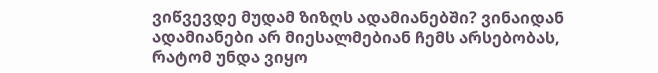ვიწვევდე მუდამ ზიზღს ადამიანებში? ვინაიდან ადამიანები არ მიესალმებიან ჩემს არსებობას, რატომ უნდა ვიყო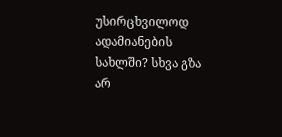უსირცხვილოდ ადამიანების სახლში? სხვა გზა არ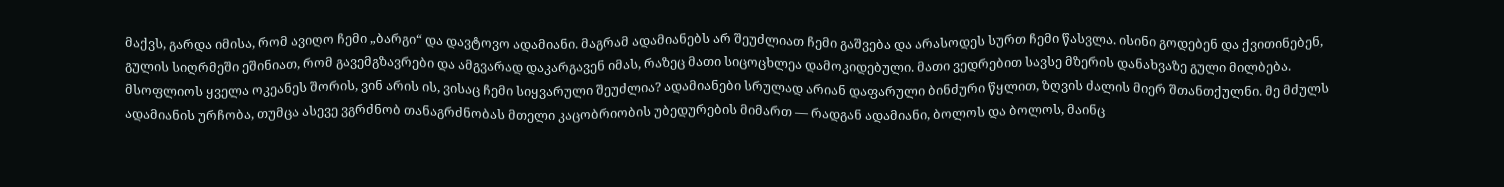მაქვს, გარდა იმისა, რომ ავიღო ჩემი „ბარგი“ და დავტოვო ადამიანი. მაგრამ ადამიანებს არ შეუძლიათ ჩემი გაშვება და არასოდეს სურთ ჩემი წასვლა. ისინი გოდებენ და ქვითინებენ, გულის სიღრმეში ეშინიათ, რომ გავემგზავრები და ამგვარად დაკარგავენ იმას, რაზეც მათი სიცოცხლეა დამოკიდებული. მათი ვედრებით სავსე მზერის დანახვაზე გული მილბება. მსოფლიოს ყველა ოკეანეს შორის, ვინ არის ის, ვისაც ჩემი სიყვარული შეუძლია? ადამიანები სრულად არიან დაფარული ბინძური წყლით, ზღვის ძალის მიერ შთანთქულნი. მე მძულს ადამიანის ურჩობა, თუმცა ასევე ვგრძნობ თანაგრძნობას მთელი კაცობრიობის უბედურების მიმართ — რადგან ადამიანი, ბოლოს და ბოლოს, მაინც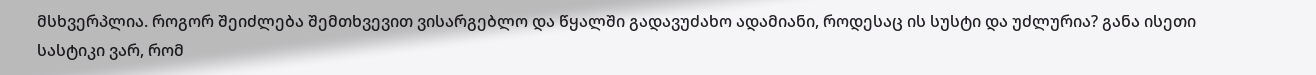მსხვერპლია. როგორ შეიძლება შემთხვევით ვისარგებლო და წყალში გადავუძახო ადამიანი, როდესაც ის სუსტი და უძლურია? განა ისეთი სასტიკი ვარ, რომ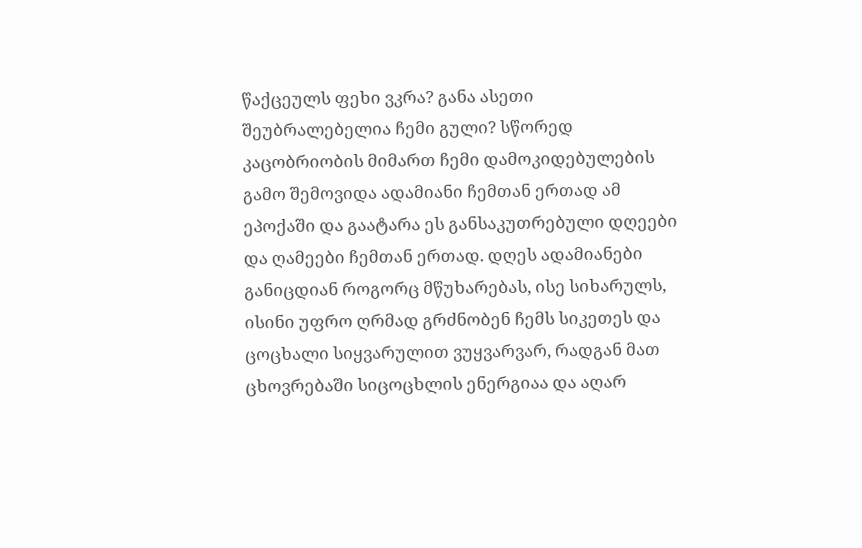წაქცეულს ფეხი ვკრა? განა ასეთი შეუბრალებელია ჩემი გული? სწორედ კაცობრიობის მიმართ ჩემი დამოკიდებულების გამო შემოვიდა ადამიანი ჩემთან ერთად ამ ეპოქაში და გაატარა ეს განსაკუთრებული დღეები და ღამეები ჩემთან ერთად. დღეს ადამიანები განიცდიან როგორც მწუხარებას, ისე სიხარულს, ისინი უფრო ღრმად გრძნობენ ჩემს სიკეთეს და ცოცხალი სიყვარულით ვუყვარვარ, რადგან მათ ცხოვრებაში სიცოცხლის ენერგიაა და აღარ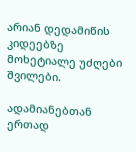არიან დედამიწის კიდეებზე მოხეტიალე უძღები შვილები.

ადამიანებთან ერთად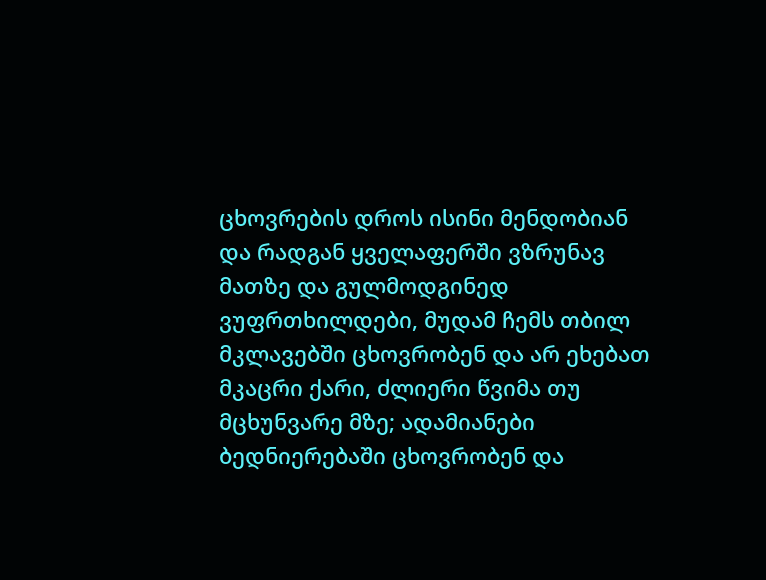ცხოვრების დროს ისინი მენდობიან და რადგან ყველაფერში ვზრუნავ მათზე და გულმოდგინედ ვუფრთხილდები, მუდამ ჩემს თბილ მკლავებში ცხოვრობენ და არ ეხებათ მკაცრი ქარი, ძლიერი წვიმა თუ მცხუნვარე მზე; ადამიანები ბედნიერებაში ცხოვრობენ და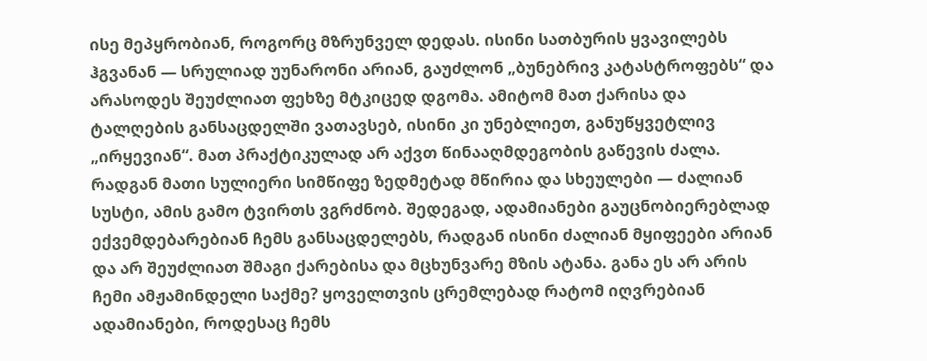ისე მეპყრობიან, როგორც მზრუნველ დედას. ისინი სათბურის ყვავილებს ჰგვანან — სრულიად უუნარონი არიან, გაუძლონ „ბუნებრივ კატასტროფებს“ და არასოდეს შეუძლიათ ფეხზე მტკიცედ დგომა. ამიტომ მათ ქარისა და ტალღების განსაცდელში ვათავსებ, ისინი კი უნებლიეთ, განუწყვეტლივ „ირყევიან“. მათ პრაქტიკულად არ აქვთ წინააღმდეგობის გაწევის ძალა. რადგან მათი სულიერი სიმწიფე ზედმეტად მწირია და სხეულები — ძალიან სუსტი, ამის გამო ტვირთს ვგრძნობ. შედეგად, ადამიანები გაუცნობიერებლად ექვემდებარებიან ჩემს განსაცდელებს, რადგან ისინი ძალიან მყიფეები არიან და არ შეუძლიათ შმაგი ქარებისა და მცხუნვარე მზის ატანა. განა ეს არ არის ჩემი ამჟამინდელი საქმე? ყოველთვის ცრემლებად რატომ იღვრებიან ადამიანები, როდესაც ჩემს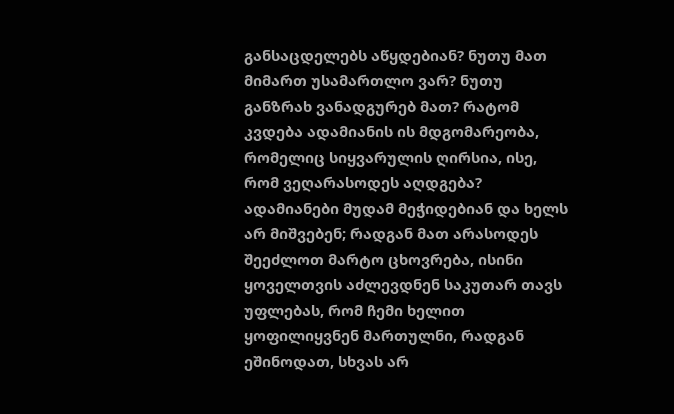განსაცდელებს აწყდებიან? ნუთუ მათ მიმართ უსამართლო ვარ? ნუთუ განზრახ ვანადგურებ მათ? რატომ კვდება ადამიანის ის მდგომარეობა, რომელიც სიყვარულის ღირსია, ისე, რომ ვეღარასოდეს აღდგება? ადამიანები მუდამ მეჭიდებიან და ხელს არ მიშვებენ; რადგან მათ არასოდეს შეეძლოთ მარტო ცხოვრება, ისინი ყოველთვის აძლევდნენ საკუთარ თავს უფლებას, რომ ჩემი ხელით ყოფილიყვნენ მართულნი, რადგან ეშინოდათ, სხვას არ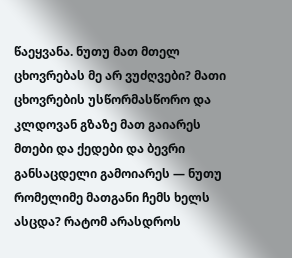წაეყვანა. ნუთუ მათ მთელ ცხოვრებას მე არ ვუძღვები? მათი ცხოვრების უსწორმასწორო და კლდოვან გზაზე მათ გაიარეს მთები და ქედები და ბევრი განსაცდელი გამოიარეს — ნუთუ რომელიმე მათგანი ჩემს ხელს ასცდა? რატომ არასდროს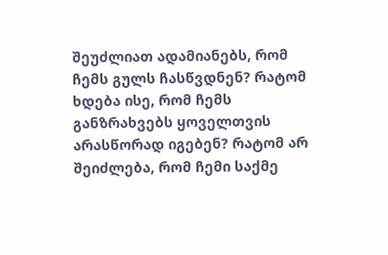შეუძლიათ ადამიანებს, რომ ჩემს გულს ჩასწვდნენ? რატომ ხდება ისე, რომ ჩემს განზრახვებს ყოველთვის არასწორად იგებენ? რატომ არ შეიძლება, რომ ჩემი საქმე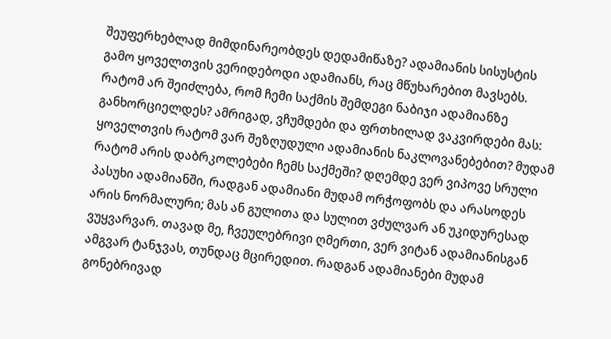შეუფერხებლად მიმდინარეობდეს დედამიწაზე? ადამიანის სისუსტის გამო ყოველთვის ვერიდებოდი ადამიანს, რაც მწუხარებით მავსებს. რატომ არ შეიძლება, რომ ჩემი საქმის შემდეგი ნაბიჯი ადამიანზე განხორციელდეს? ამრიგად, ვჩუმდები და ფრთხილად ვაკვირდები მას: ყოველთვის რატომ ვარ შეზღუდული ადამიანის ნაკლოვანებებით? მუდამ რატომ არის დაბრკოლებები ჩემს საქმეში? დღემდე ვერ ვიპოვე სრული პასუხი ადამიანში, რადგან ადამიანი მუდამ ორჭოფობს და არასოდეს არის ნორმალური; მას ან გულითა და სულით ვძულვარ ან უკიდურესად ვუყვარვარ. თავად მე, ჩვეულებრივი ღმერთი, ვერ ვიტან ადამიანისგან ამგვარ ტანჯვას, თუნდაც მცირედით. რადგან ადამიანები მუდამ გონებრივად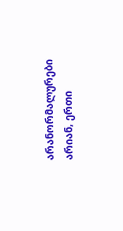არანორმალურები არიან, ერთი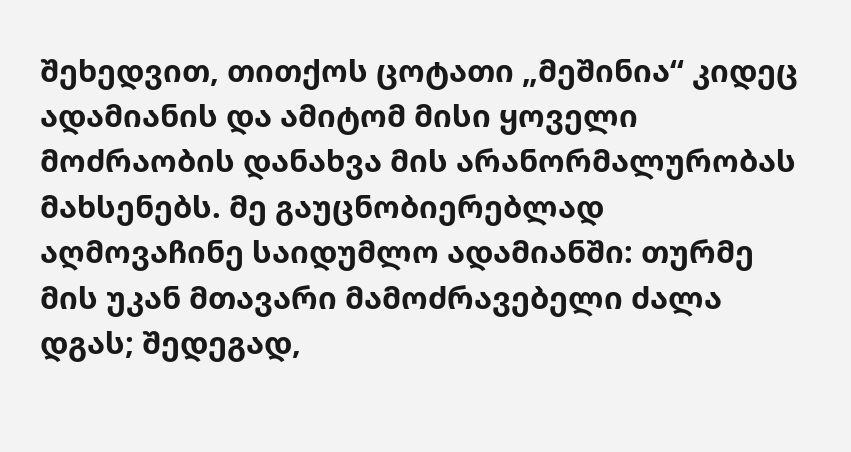შეხედვით, თითქოს ცოტათი „მეშინია“ კიდეც ადამიანის და ამიტომ მისი ყოველი მოძრაობის დანახვა მის არანორმალურობას მახსენებს. მე გაუცნობიერებლად აღმოვაჩინე საიდუმლო ადამიანში: თურმე მის უკან მთავარი მამოძრავებელი ძალა დგას; შედეგად,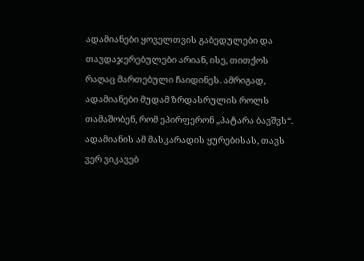ადამიანები ყოველთვის გაბედულები და თავდაჯერებულები არიან, ისე, თითქოს რაღაც მართებული ჩაიდინეს. ამრიგად, ადამიანები მუდამ ზრდასრულის როლს თამაშობენ, რომ ეპირფერონ „პატარა ბავშვს“. ადამიანის ამ მასკარადის ყურებისას, თავს ვერ ვიკავებ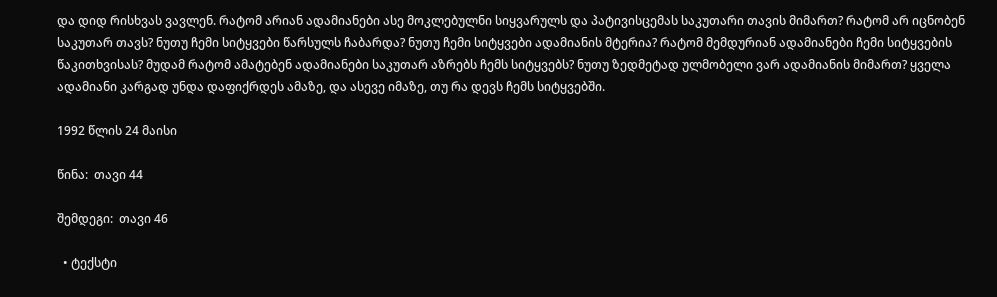და დიდ რისხვას ვავლენ. რატომ არიან ადამიანები ასე მოკლებულნი სიყვარულს და პატივისცემას საკუთარი თავის მიმართ? რატომ არ იცნობენ საკუთარ თავს? ნუთუ ჩემი სიტყვები წარსულს ჩაბარდა? ნუთუ ჩემი სიტყვები ადამიანის მტერია? რატომ მემდურიან ადამიანები ჩემი სიტყვების წაკითხვისას? მუდამ რატომ ამატებენ ადამიანები საკუთარ აზრებს ჩემს სიტყვებს? ნუთუ ზედმეტად ულმობელი ვარ ადამიანის მიმართ? ყველა ადამიანი კარგად უნდა დაფიქრდეს ამაზე, და ასევე იმაზე, თუ რა დევს ჩემს სიტყვებში.

1992 წლის 24 მაისი

წინა:  თავი 44

შემდეგი:  თავი 46

  • ტექსტი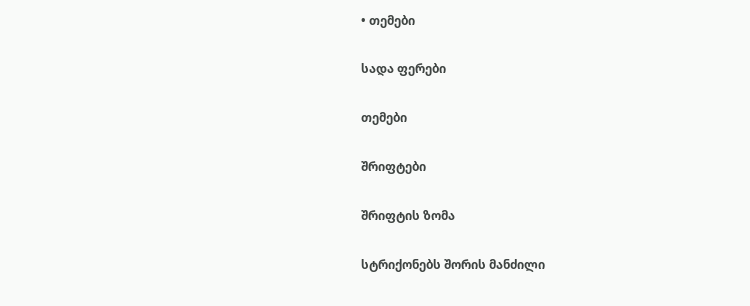• თემები

სადა ფერები

თემები

შრიფტები

შრიფტის ზომა

სტრიქონებს შორის მანძილი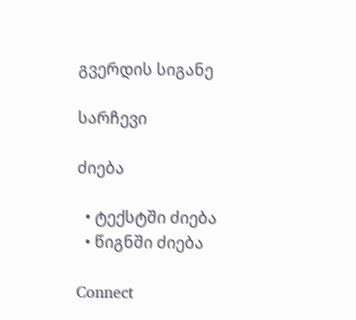გვერდის სიგანე

სარჩევი

ძიება

  • ტექსტში ძიება
  • წიგნში ძიება

Connect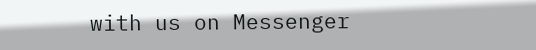with us on Messenger